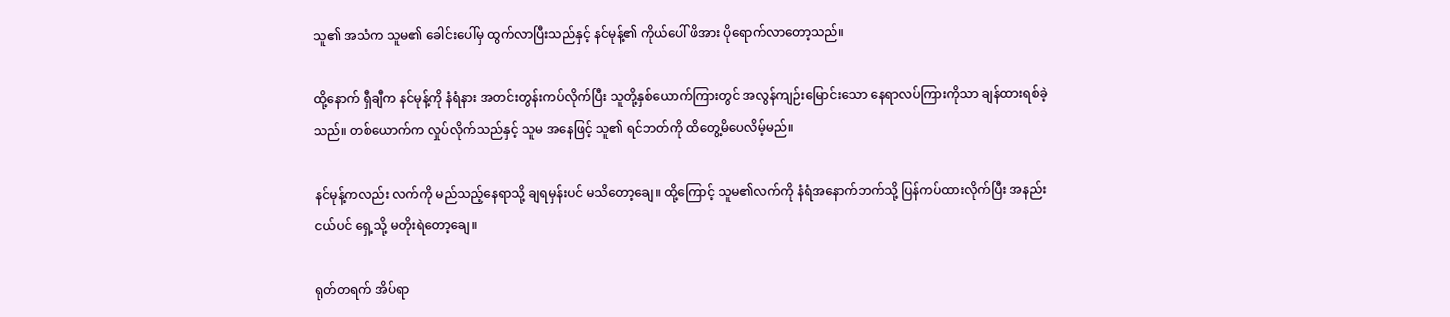သူ၏ အသံက သူမ၏ ခေါင်းပေါ်မှ ထွက်လာပြီးသည်နှင့် နင်မုန့်၏ ကိုယ်ပေါ် ဖိအား ပိုရောက်လာတော့သည်။

ထို့နောက် ရှီချီက နင်မုန့်ကို နံရံနား အတင်းတွန်းကပ်လိုက်ပြီး သူတို့နှစ်ယောက်ကြားတွင် အလွန်ကျဉ်းမြောင်းသော နေရာလပ်ကြားကိုသာ ချန်ထားရစ်ခဲ့သည်။ တစ်ယောက်က လှုပ်လိုက်သည်နှင့် သူမ အနေဖြင့် သူ၏ ရင်ဘတ်ကို ထိတွေ့မိပေလိမ့်မည်။

နင်မုန့်ကလည်း လက်ကို မည်သည့်နေရာသို့ ချရမှန်းပင် မသိတော့ချေ။ ထို့ကြောင့် သူမ၏လက်ကို နံရံအနောက်ဘက်သို့ ပြန်ကပ်ထားလိုက်ပြီး အနည်းငယ်ပင် ရှေ့သို့ မတိုးရဲတော့ချေ။

ရုတ်တရက် အိပ်ရာ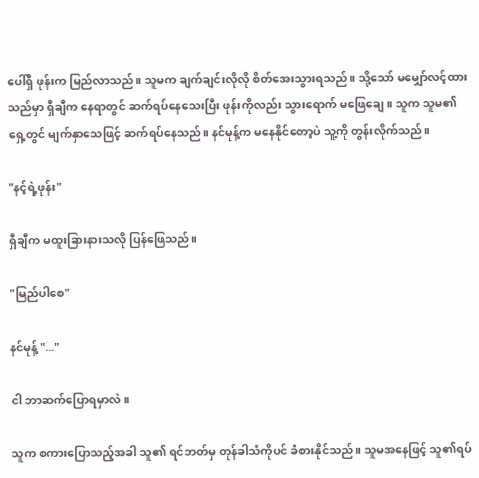ပေါ်ရှိ ဖုန်းက မြည်လာသည်။ သူမက ချက်ချင်းလိုလို စိတ်အေးသွားရသည်။ သို့သော် မမျှော်လင့်ထားသည်မှာ ရှီချီက နေရာတွင် ဆက်ရပ်နေသေးပြီး ဖုန်းကိုလည်း သွားရောက် မဖြေချေ။ သူက သူမ၏ ရှေ့တွင် မျက်နှာသေဖြင့် ဆက်ရပ်နေသည်။ နင်မုန့်က မနေနိုင်တော့ပဲ သူ့ကို တွန်းလိုက်သည်။

"နင့်ရဲ့ဖုန်း"

ရှီချီက မထူးခြားနားသလို ပြန်ဖြေသည်။

"မြည်ပါစေ"

နင်မုန့် "..."

ငါ ဘာဆက်ပြောရမှာလဲ။

သူက စကားပြောသည့်အခါ သူ၏ ရင်ဘတ်မှ တုန်ခါသံကိုပင် ခံစားနိုင်သည်။ သူမအနေဖြင့် သူ၏ရပ်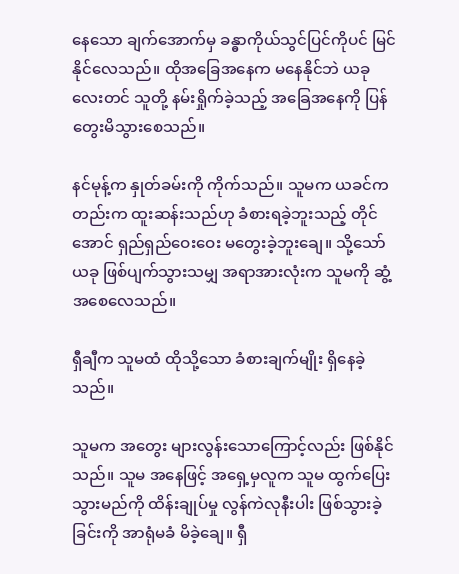နေသော ချက်အောက်မှ ခန္ဓာကိုယ်သွင်ပြင်ကိုပင် မြင်နိုင်လေသည်။ ထိုအခြေအနေက မနေနိုင်ဘဲ ယခုလေးတင် သူတို့ နမ်းရှိုက်ခဲ့သည့် အခြေအနေကို ပြန်တွေးမိသွားစေသည်။

နင်မုန့်က နှုတ်ခမ်းကို ကိုက်သည်။ သူမက ယခင်ကတည်းက ထူးဆန်းသည်ဟု ခံစားရခဲ့ဘူးသည့် တိုင်အောင် ရှည်ရှည်ဝေးဝေး မတွေးခဲ့ဘူးချေ။ သို့သော် ယခု ဖြစ်ပျက်သွားသမျှ အရာအားလုံးက သူမကို ဆွံ့အစေလေသည်။

ရှီချီက သူမထံ ထိုသို့သော ခံစားချက်မျိုး ရှိနေခဲ့သည်။

သူမက အတွေး များလွန်းသောကြောင့်လည်း ဖြစ်နိုင်သည်။ သူမ အနေဖြင့် အရှေ့မှလူက သူမ ထွက်ပြေးသွားမည်ကို ထိန်းချုပ်မှု လွန်ကဲလုနီးပါး ဖြစ်သွားခဲ့ခြင်းကို အာရုံမခံ မိခဲ့ချေ။ ရှီ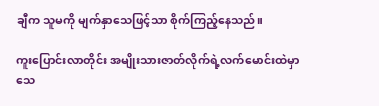ချီက သူမကို မျက်နှာသေဖြင့်သာ စိုက်ကြည့်နေသည်။

ကူးပြောင်းလာတိုင်း အမျိုးသားဇာတ်လိုက်ရဲ့လက်မောင်းထဲမှာ သေ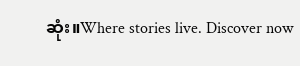ဆုံး။Where stories live. Discover now